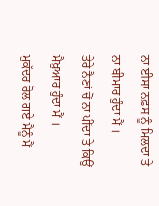ਨਾ ਈਸਾ ਨਫ਼ਸ ਨੂੰ ਮਿਲਦਾ ਤੇ ਨਾ ਬੀਮਾਰ ਹੁੰਦਾ ਮੈਂ ।
ਤੇਰੇ ਨੈਣਾਂ ਚੋਂ ਨਾ ਪੀਂਦਾ ਤੇ ਕਿਉਂ ਮੈਖ਼ੁਆਰ ਹੁੰਦਾ ਮੈਂ ।
ਮੁਕੱਦਰ ਰੋਲ ਗਏ ਮੈਨੂੰ ਮੈਂ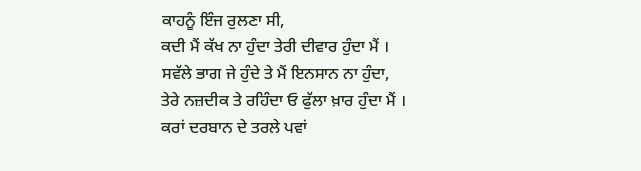ਕਾਹਨੂੰ ਇੰਜ ਰੁਲਣਾ ਸੀ,
ਕਦੀ ਮੈਂ ਕੱਖ ਨਾ ਹੁੰਦਾ ਤੇਰੀ ਦੀਵਾਰ ਹੁੰਦਾ ਮੈਂ ।
ਸਵੱਲੇ ਭਾਗ ਜੇ ਹੁੰਦੇ ਤੇ ਮੈਂ ਇਨਸਾਨ ਨਾ ਹੁੰਦਾ,
ਤੇਰੇ ਨਜ਼ਦੀਕ ਤੇ ਰਹਿੰਦਾ ਓ ਫੁੱਲਾ ਖ਼ਾਰ ਹੁੰਦਾ ਮੈਂ ।
ਕਰਾਂ ਦਰਬਾਨ ਦੇ ਤਰਲੇ ਪਵਾਂ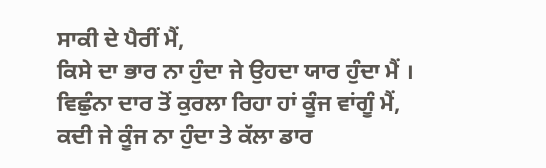ਸਾਕੀ ਦੇ ਪੈਰੀਂ ਮੈਂ,
ਕਿਸੇ ਦਾ ਭਾਰ ਨਾ ਹੁੰਦਾ ਜੇ ਉਹਦਾ ਯਾਰ ਹੁੰਦਾ ਮੈਂ ।
ਵਿਛੁੰਨਾ ਦਾਰ ਤੋਂ ਕੁਰਲਾ ਰਿਹਾ ਹਾਂ ਕੂੰਜ ਵਾਂਗੂੰ ਮੈਂ,
ਕਦੀ ਜੇ ਕੂੰਜ ਨਾ ਹੁੰਦਾ ਤੇ ਕੱਲਾ ਡਾਰ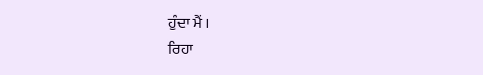ਹੁੰਦਾ ਮੈਂ ।
ਰਿਹਾ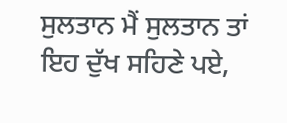ਸੁਲਤਾਨ ਮੈਂ ਸੁਲਤਾਨ ਤਾਂ ਇਹ ਦੁੱਖ ਸਹਿਣੇ ਪਏ,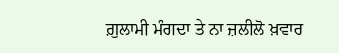ਗ਼ੁਲਾਮੀ ਮੰਗਦਾ ਤੇ ਨਾ ਜ਼ਲੀਲੋ ਖ਼ਵਾਰ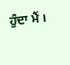ਹੁੰਦਾ ਮੈਂ ।